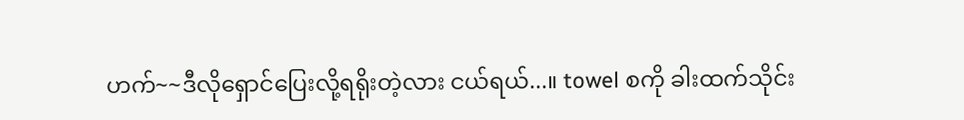ဟက်~~ဒီလိုရှောင်ပြေးလို့ရရိုးတဲ့လား ငယ်ရယ်...။ towel စကို ခါးထက်သိုင်း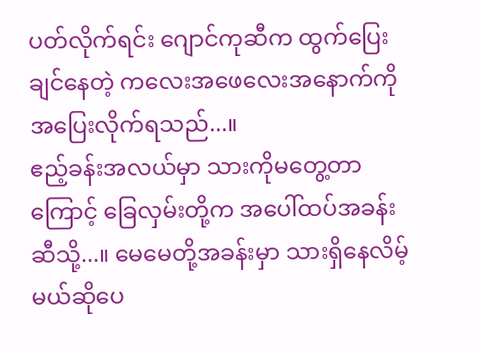ပတ်လိုက်ရင်း ဂျောင်ကုဆီက ထွက်ပြေးချင်နေတဲ့ ကလေးအဖေလေးအနောက်ကို အပြေးလိုက်ရသည်...။
ဧည့်ခန်းအလယ်မှာ သားကိုမတွေ့တာကြောင့် ခြေလှမ်းတို့က အပေါ်ထပ်အခန်းဆီသို့...။ မေမေတို့အခန်းမှာ သားရှိနေလိမ့်မယ်ဆိုပေ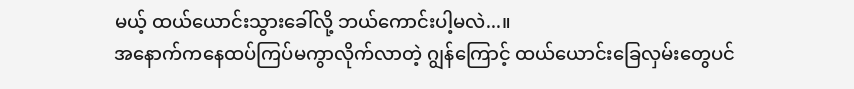မယ့် ထယ်ယောင်းသွားခေါ်လို့ ဘယ်ကောင်းပါ့မလဲ...။
အနောက်ကနေထပ်ကြပ်မကွာလိုက်လာတဲ့ ဂျွန်ကြောင့် ထယ်ယောင်းခြေလှမ်းတွေပင်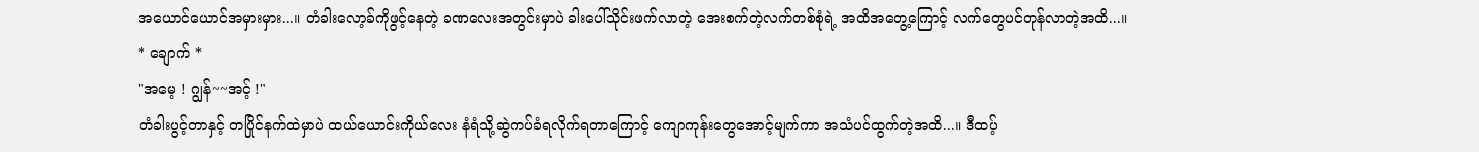အယောင်ယောင်အမှားမှား...။ တံခါးလော့ခ်ကိုဖွင့်နေတဲ့ ခဏလေးအတွင်းမှာပဲ ခါးပေါ်သိုင်းဖက်လာတဲ့ အေးစက်တဲ့လက်တစ်စုံရဲ့ အထိအတွေ့ကြောင့် လက်တွေပင်တုန်လာတဲ့အထိ...။
* ချောက် *
"အမေ့ ! ဂျွန်~~အင့် !"
တံခါးပွင့်တာနှင့် တပြိုင်နက်ထဲမှာပဲ ထယ်ယောင်းကိုယ်လေး နံရံသို့ဆွဲကပ်ခံရလိုက်ရတာကြောင့် ကျောကုန်းတွေအောင့်မျက်ကာ အသံပင်ထွက်တဲ့အထိ...။ ဒီထပ့်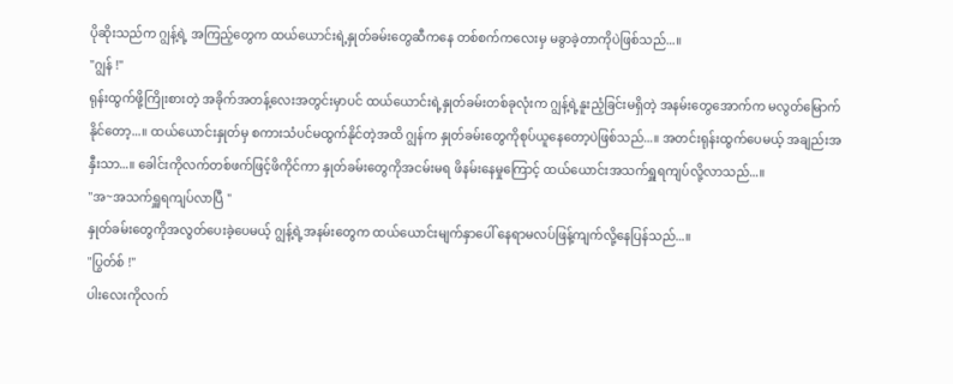ပိုဆိုးသည်က ဂျွန့်ရဲ့ အကြည့်တွေက ထယ်ယောင်းရဲ့နှုတ်ခမ်းတွေဆီကနေ တစ်စက်ကလေးမှ မခွာခဲ့တာကိုပဲဖြစ်သည်...။
"ဂျွန် !"
ရုန်းထွက်ဖို့ကြိုးစားတဲ့ အခိုက်အတန့်လေးအတွင်းမှာပင် ထယ်ယောင်းရဲ့နှုတ်ခမ်းတစ်ခုလုံးက ဂျွန့်ရဲ့နူးညံ့ခြင်းမရှိတဲ့ အနမ်းတွေအောက်က မလွတ်မြောက်နိုင်တော့...။ ထယ်ယောင်းနှုတ်မှ စကားသံပင်မထွက်နိုင်တဲ့အထိ ဂျွန်က နှုတ်ခမ်းတွေကိုစုပ်ယူနေတော့ပဲဖြစ်သည်...။ အတင်းရုန်းထွက်ပေမယ့် အချည်းအနှီးသာ...။ ခေါင်းကိုလက်တစ်ဖက်ဖြင့်ဖိကိုင်ကာ နှုတ်ခမ်းတွေကိုအငမ်းမရ ဖိနမ်းနေမှုကြောင့် ထယ်ယောင်းအသက်ရှူရကျပ်လို့လာသည်...။
"အ~အသက်ရှူရကျပ်လာပြီ "
နှုတ်ခမ်းတွေကိုအလွတ်ပေးခဲ့ပေမယ့် ဂျွန့်ရဲ့အနမ်းတွေက ထယ်ယောင်းမျက်နှာပေါ် နေရာမလပ်ဖြန့်ကျက်လို့နေပြန်သည်...။
"ပြွတ်စ် !"
ပါးလေးကိုလက်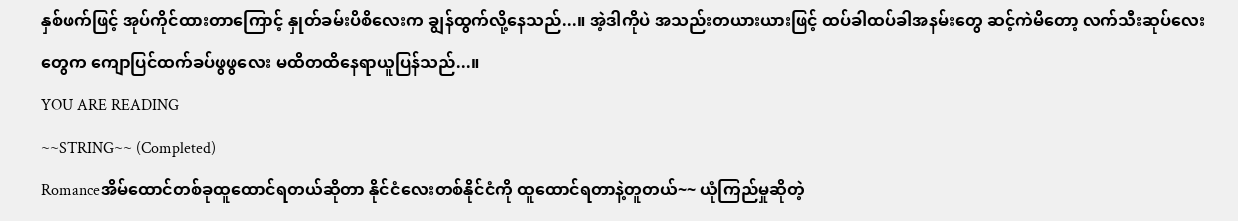နှစ်ဖက်ဖြင့် အုပ်ကိုင်ထားတာကြောင့် နှုတ်ခမ်းပိစိလေးက ချွန်ထွက်လို့နေသည်...။ အဲ့ဒါကိုပဲ အသည်းတယားယားဖြင့် ထပ်ခါထပ်ခါအနမ်းတွေ ဆင့်ကဲမိတော့ လက်သီးဆုပ်လေးတွေက ကျောပြင်ထက်ခပ်ဖွဖွလေး မထိတထိနေရာယူပြန်သည်...။
YOU ARE READING
~~STRING~~ (Completed)
Romanceအိမ်ထောင်တစ်ခုထူထောင်ရတယ်ဆိုတာ နိုင်ငံလေးတစ်နိုင်ငံကို ထူထောင်ရတာနဲ့တူတယ်~~ ယုံကြည်မှုဆိုတဲ့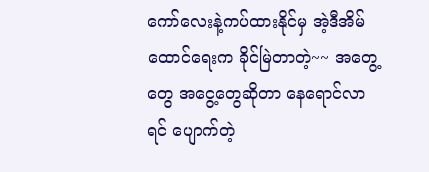ကော်လေးနဲ့ကပ်ထားနိုင်မှ အဲ့ဒီအိမ်ထောင်ရေးက ခိုင်မြဲတာတဲ့~~ အတွေ့တွေ အငွေ့တွေဆိုတာ နေရောင်လာရင် ပျောက်တဲ့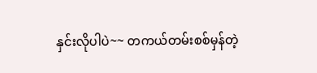နှင်းလိုပါပဲ~~ တကယ်တမ်းစစ်မှန်တဲ့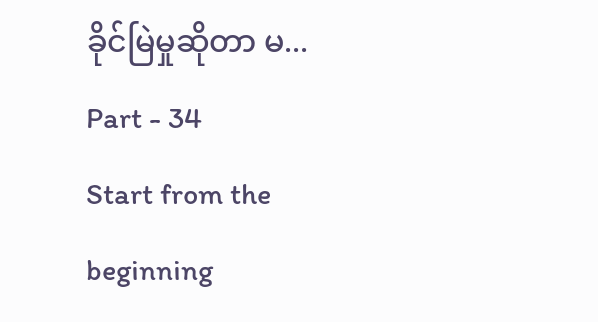ခိုင်မြဲမှုဆိုတာ မ...
Part - 34
Start from the beginning